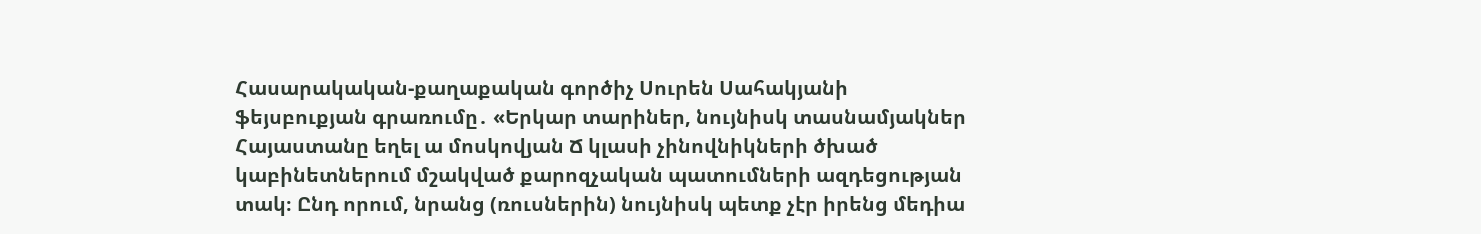Հասարակական-քաղաքական գործիչ Սուրեն Սահակյանի ֆեյսբուքյան գրառումը․ «Երկար տարիներ, նույնիսկ տասնամյակներ Հայաստանը եղել ա մոսկովյան Ճ կլասի չինովնիկների ծխած կաբինետներում մշակված քարոզչական պատումների ազդեցության տակ։ Ընդ որում, նրանց (ռուսներին) նույնիսկ պետք չէր իրենց մեդիա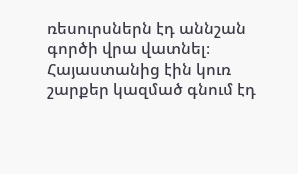ռեսուրսներն էդ աննշան գործի վրա վատնել։ Հայաստանից էին կուռ շարքեր կազմած գնում էդ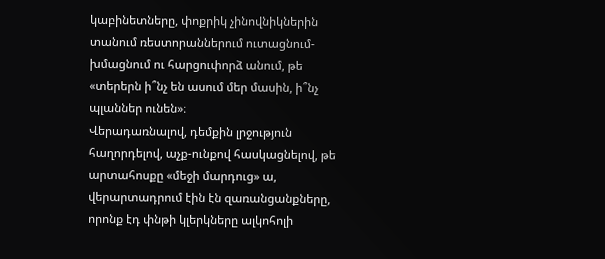կաբինետները, փոքրիկ չինովնիկներին տանում ռեստորաններում ուտացնում-խմացնում ու հարցուփորձ անում, թե «տերերն ի՞նչ են ասում մեր մասին, ի՞նչ պլաններ ունեն»։
Վերադառնալով, դեմքին լրջություն հաղորդելով, աչք-ունքով հասկացնելով, թե արտահոսքը «մեջի մարդուց» ա, վերարտադրում էին էն զառանցանքները, որոնք էդ փնթի կլերկները ալկոհոլի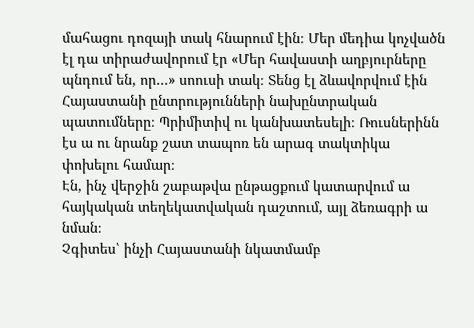մահացու դոզայի տակ հնարում էին։ Մեր մեդիա կոչվածն էլ դա տիրաժավորում էր «Մեր հավաստի աղբյուրները պնդում են, որ…» սոուսի տակ։ Տենց էլ ձևավորվում էին Հայաստանի ընտրությունների նախընտրական պատումները։ Պրիմիտիվ ու կանխատեսելի։ Ռուսներինն էս ա ու նրանք շատ տապոռ են արագ տակտիկա փոխելու համար։
Էն, ինչ վերջին շաբաթվա ընթացքում կատարվում ա հայկական տեղեկատվական դաշտում, այլ ձեռագրի ա նման։
Չգիտես՝ ինչի Հայաստանի նկատմամբ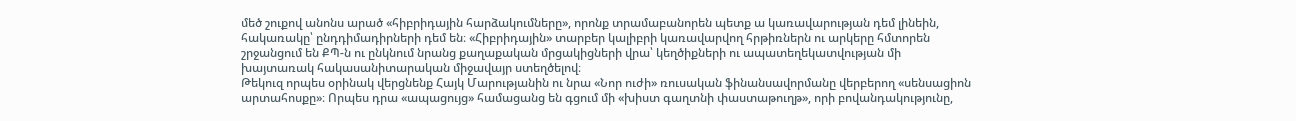մեծ շուքով անոնս արած «հիբրիդային հարձակումները», որոնք տրամաբանորեն պետք ա կառավարության դեմ լինեին, հակառակը՝ ընդդիմադիրների դեմ են։ «Հիբրիդային» տարբեր կալիբրի կառավարվող հրթիռներն ու արկերը հմտորեն շրջանցում են ՔՊ-ն ու ընկնում նրանց քաղաքական մրցակիցների վրա՝ կեղծիքների ու ապատեղեկատվության մի խայտառակ հակասանիտարական միջավայր ստեղծելով։
Թեկուզ որպես օրինակ վերցնենք Հայկ Մարությանին ու նրա «Նոր ուժի» ռուսական ֆինանսավորմանը վերբերող «սենսացիոն արտահոսքը»։ Որպես դրա «ապացույց» համացանց են գցում մի «խիստ գաղտնի փաստաթուղթ», որի բովանդակությունը,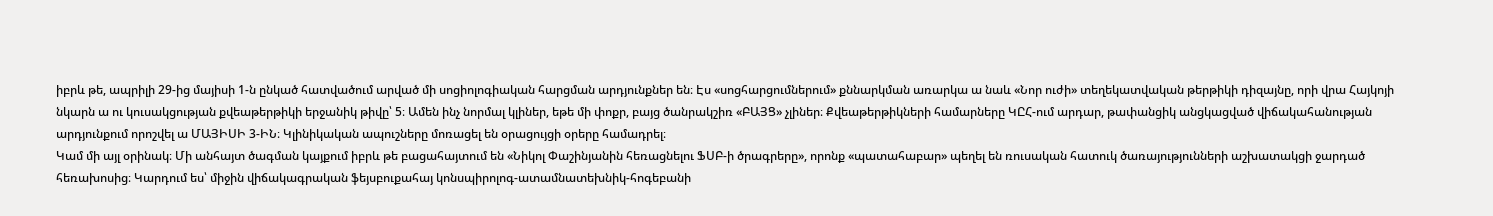իբրև թե, ապրիլի 29-ից մայիսի 1-ն ընկած հատվածում արված մի սոցիոլոգիական հարցման արդյունքներ են։ Էս «սոցհարցումներում» քննարկման առարկա ա նաև «Նոր ուժի» տեղեկատվական թերթիկի դիզայնը, որի վրա Հայկոյի նկարն ա ու կուսակցության քվեաթերթիկի երջանիկ թիվը՝ 5։ Ամեն ինչ նորմալ կլիներ, եթե մի փոքր, բայց ծանրակշիռ «ԲԱՅՑ» չլիներ։ Քվեաթերթիկների համարները ԿԸՀ-ում արդար, թափանցիկ անցկացված վիճակահանության արդյունքում որոշվել ա ՄԱՅԻՍԻ 3-ԻՆ։ Կլինիկական ապուշները մոռացել են օրացույցի օրերը համադրել։
Կամ մի այլ օրինակ։ Մի անհայտ ծագման կայքում իբրև թե բացահայտում են «Նիկոլ Փաշինյանին հեռացնելու ՖՍԲ-ի ծրագրերը», որոնք «պատահաբար» պեղել են ռուսական հատուկ ծառայությունների աշխատակցի ջարդած հեռախոսից։ Կարդում ես՝ միջին վիճակագրական ֆեյսբուքահայ կոնսպիրոլոգ-ատամնատեխնիկ-հոգեբանի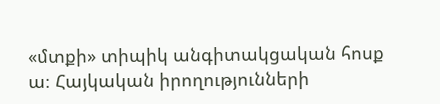«մտքի» տիպիկ անգիտակցական հոսք ա։ Հայկական իրողությունների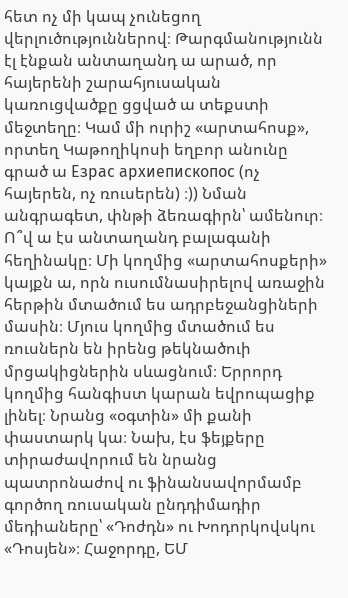հետ ոչ մի կապ չունեցող վերլուծություններով։ Թարգմանությունն էլ էնքան անտաղանդ ա արած, որ հայերենի շարահյուսական կառուցվածքը ցցված ա տեքստի մեջտեղը։ Կամ մի ուրիշ «արտահոսք», որտեղ Կաթողիկոսի եղբոր անունը գրած ա Езрас архиепископос (ոչ հայերեն, ոչ ռուսերեն) ։)) Նման անգրագետ, փնթի ձեռագիրն՝ ամենուր։
Ո՞վ ա էս անտաղանդ բալագանի հեղինակը։ Մի կողմից «արտահոսքերի» կայքն ա, որն ուսումնասիրելով առաջին հերթին մտածում ես ադրբեջանցիների մասին։ Մյուս կողմից մտածում ես ռուսներն են իրենց թեկնածուի մրցակիցներին սևացնում։ Երրորդ կողմից հանգիստ կարան եվրոպացիք լինել։ Նրանց «օգտին» մի քանի փաստարկ կա։ Նախ, էս ֆեյքերը տիրաժավորում են նրանց պատրոնաժով ու ֆինանսավորմամբ գործող ռուսական ընդդիմադիր մեդիաները՝ «Դոժդն» ու Խոդորկովսկու «Դոսյեն»։ Հաջորդը, ԵՄ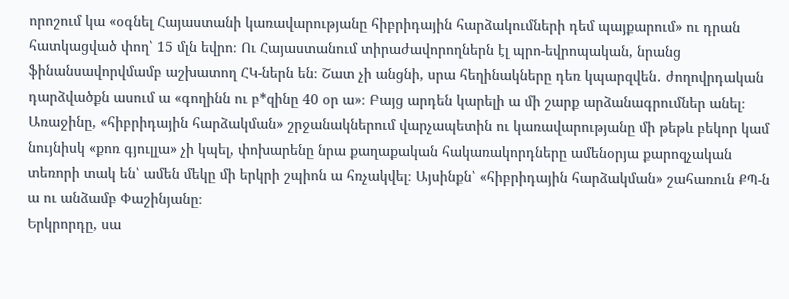որոշում կա «օգնել Հայաստանի կառավարությանը հիբրիդային հարձակումների դեմ պայքարում» ու դրան հատկացված փող՝ 15 մլն եվրո։ Ու Հայաստանում տիրաժավորողներն էլ պրո-եվրոպական, նրանց ֆինանսավորվմամբ աշխատող ՀԿ-ներն են։ Շատ չի անցնի, սրա հեղինակները դեռ կպարզվեն․ ժողովրդական դարձվածքն ասում ա «գողինն ու բ*զինը 40 օր ա»։ Բայց արդեն կարելի ա մի շարք արձանագրումներ անել։
Առաջինը, «հիբրիդային հարձակման» շրջանակներում վարչապետին ու կառավարությանը մի թեթև բեկոր կամ նույնիսկ «քոռ գյուլլա» չի կպել, փոխարենը նրա քաղաքական հակառակորդները ամենօրյա քարոզչական տեռորի տակ են՝ ամեն մեկը մի երկրի շպիոն ա հռչակվել։ Այսինքն՝ «հիբրիդային հարձակման» շահառուն ՔՊ-ն ա ու անձամբ Փաշինյանը։
Երկրորդը, սա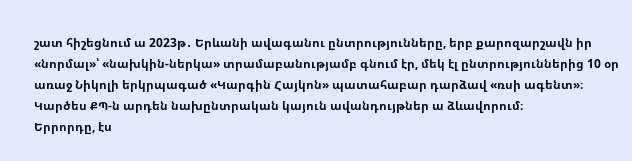շատ հիշեցնում ա 2023թ․ Երևանի ավագանու ընտրությունները, երբ քարոզարշավն իր «նորմալ»՝ «նախկին-ներկա» տրամաբանությամբ գնում էր, մեկ էլ ընտրություններից 10 օր առաջ Նիկոլի երկրպագած «Կարգին Հայկոն» պատահաբար դարձավ «ռսի ագենտ»։ Կարծես ՔՊ-ն արդեն նախընտրական կայուն ավանդույթներ ա ձևավորում։
Երրորդը, էս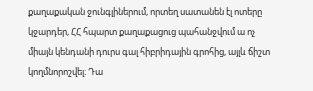քաղաքական ջունգլիներում, որտեղ սատանեն էլ ոտերը կջարդեր, ՀՀ հպարտ քաղաքացուց պահանջվում ա ոչ միայն կենդանի դուրս գալ հիբրիդային գրոհից, այլև ճիշտ կողմնորոշվել։ Դա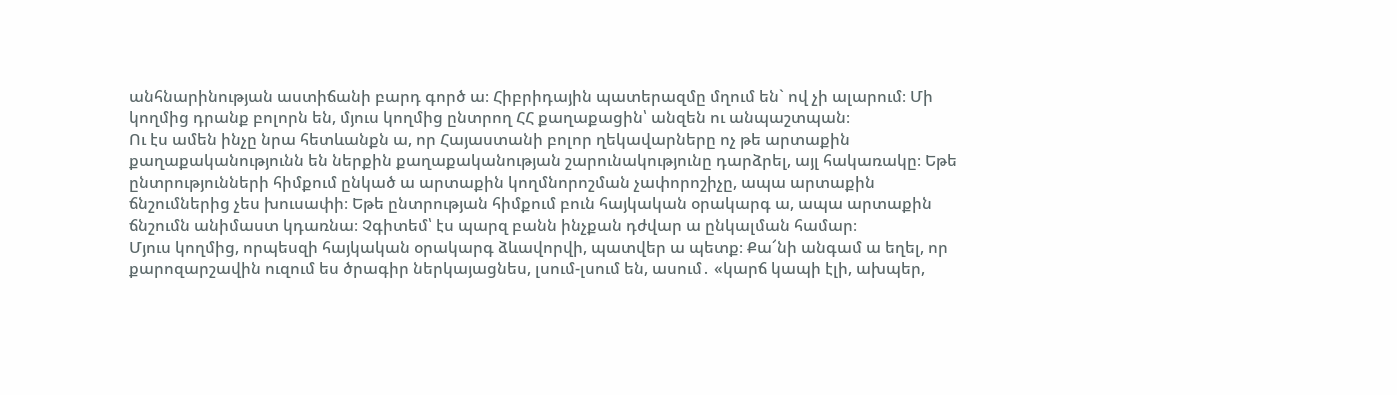անհնարինության աստիճանի բարդ գործ ա։ Հիբրիդային պատերազմը մղում են` ով չի ալարում։ Մի կողմից դրանք բոլորն են, մյուս կողմից ընտրող ՀՀ քաղաքացին՝ անզեն ու անպաշտպան։
Ու էս ամեն ինչը նրա հետևանքն ա, որ Հայաստանի բոլոր ղեկավարները ոչ թե արտաքին քաղաքականությունն են ներքին քաղաքականության շարունակությունը դարձրել, այլ հակառակը։ Եթե ընտրությունների հիմքում ընկած ա արտաքին կողմնորոշման չափորոշիչը, ապա արտաքին ճնշումներից չես խուսափի։ Եթե ընտրության հիմքում բուն հայկական օրակարգ ա, ապա արտաքին ճնշումն անիմաստ կդառնա։ Չգիտեմ՝ էս պարզ բանն ինչքան դժվար ա ընկալման համար։
Մյուս կողմից, որպեսզի հայկական օրակարգ ձևավորվի, պատվեր ա պետք։ Քա՜նի անգամ ա եղել, որ քարոզարշավին ուզում ես ծրագիր ներկայացնես, լսում-լսում են, ասում․ «կարճ կապի էլի, ախպեր,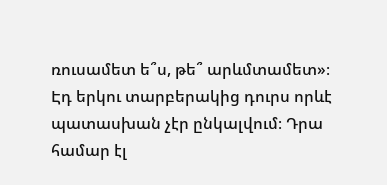ռուսամետ ե՞ս, թե՞ արևմտամետ»։ Էդ երկու տարբերակից դուրս որևէ պատասխան չէր ընկալվում։ Դրա համար էլ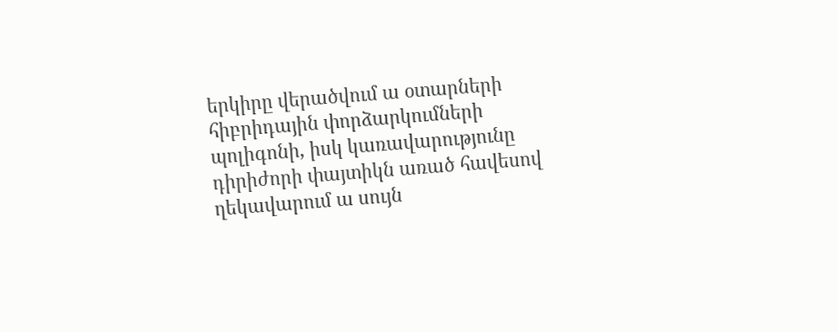երկիրը վերածվում ա օտարների հիբրիդային փորձարկումների պոլիգոնի, իսկ կառավարությունը դիրիժորի փայտիկն առած հավեսով ղեկավարում ա սույն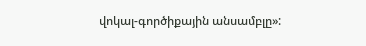վոկալ-գործիքային անսամբլը»: